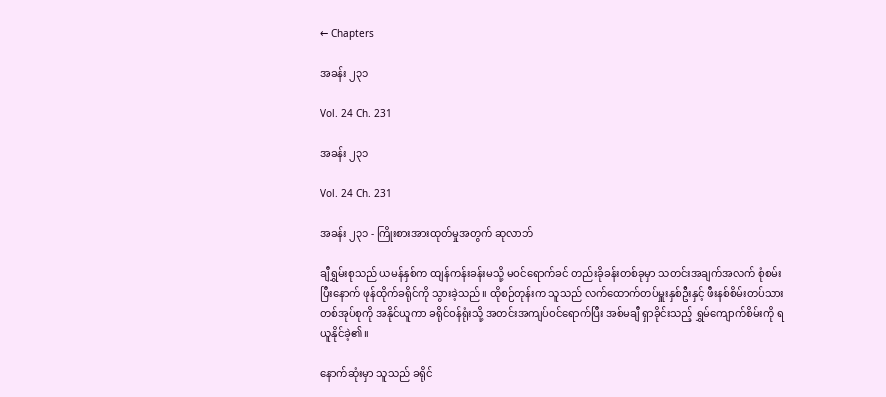← Chapters

အခန်း ၂၃၁

Vol. 24 Ch. 231

အခန်း ၂၃၁

Vol. 24 Ch. 231

အခန်း ၂၃၁ - ကြိုးစားအားထုတ်မှုအတွက် ဆုလာဘ်

ချီရွှမ်းစုသည် ယမန်နှစ်က ထျန်ကန်းခန်းမသို့ မဝင်ရောက်ခင် တည်းခိုခန်းတစ်ခုမှာ သတင်းအချက်အလက် စုံစမ်းပြီးနောက် ဖုန်ထိုက်ခရိုင်ကို သွားခဲ့သည်။ ထိုစဉ်တုန်းက သူသည် လက်ထောက်တပ်မှူးနှစ်ဦးနှင့် ဖီးနစ်စိမ်းတပ်သားတစ်အုပ်စုကို အနိုင်ယူကာ ခရိုင်ဝန်ရုံးသို့ အတင်းအကျပ်ဝင်ရောက်ပြီး အစ်မချီ ရှာခိုင်းသည့် ရွှမ်ကျောက်စိမ်းကို ရယူနိုင်ခဲ့၏။

နောက်ဆုံးမှာ သူသည် ခရိုင်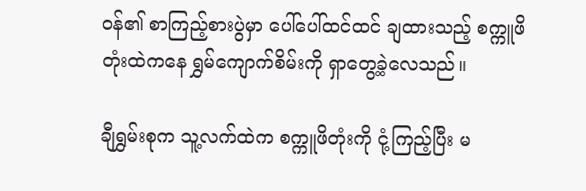ဝန်၏ စာကြည့်စားပွဲမှာ ပေါ်ပေါ်ထင်ထင် ချထားသည့် စက္ကူဖိတုံးထဲကနေ ရွှမ်ကျောက်စိမ်းကို ရှာတွေ့ခဲ့လေသည်။

ချီရွှမ်းစုက သူ့လက်ထဲက စက္ကူဖိတုံးကို ငုံ့ကြည့်ပြီး မ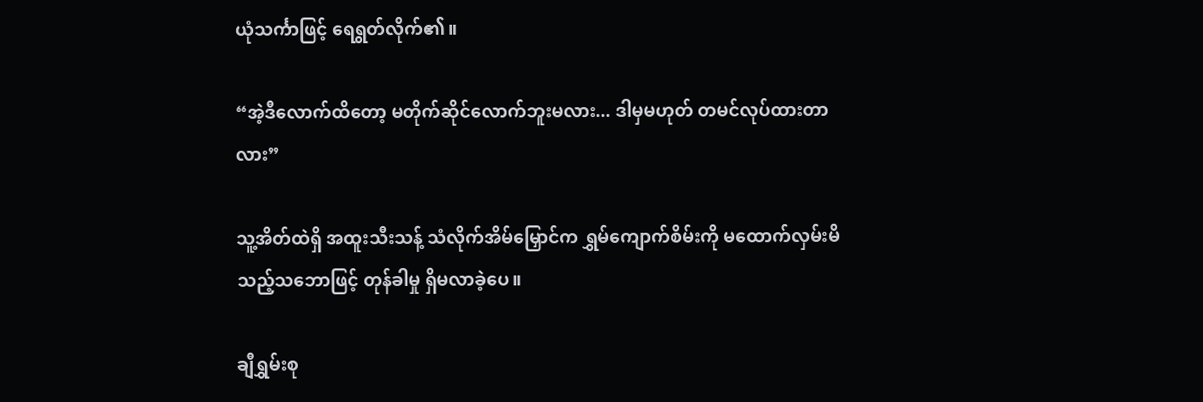ယုံသင်္ကာဖြင့် ရေရွတ်လိုက်၏။

“အဲ့ဒီလောက်ထိတော့ မတိုက်ဆိုင်လောက်ဘူးမလား... ဒါမှမဟုတ် တမင်လုပ်ထားတာလား”

သူ့အိတ်ထဲရှိ အထူးသီးသန့် သံလိုက်အိမ်မြှောင်က ရွှမ်ကျောက်စိမ်းကို မထောက်လှမ်းမိသည့်သဘောဖြင့် တုန်ခါမှု ရှိမလာခဲ့ပေ။

ချီရွှမ်းစု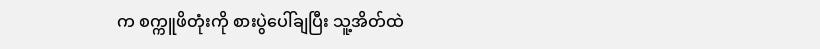က စက္ကူဖိတုံးကို စားပွဲပေါ်ချပြီး သူ့အိတ်ထဲ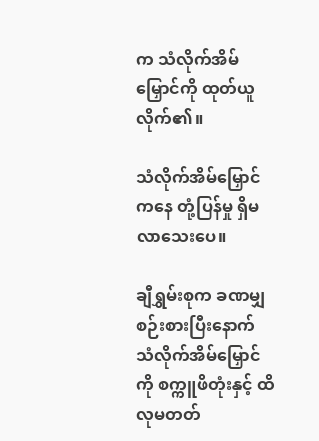က သံလိုက်အိမ်မြှောင်ကို ထုတ်ယူလိုက်၏။

သံလိုက်အိမ်မြှောင်ကနေ တုံ့ပြန်မှု ရှိမလာသေးပေ။

ချီရွှမ်းစုက ခဏမျှ စဉ်းစားပြီးနောက် သံလိုက်အိမ်မြှောင်ကို စက္ကူဖိတုံးနှင့် ထိလုမတတ်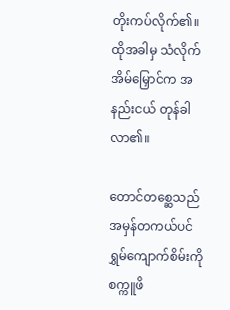တိုးကပ်လိုက်၏။ ထိုအခါမှ သံလိုက်အိမ်မြှောင်က အနည်းငယ် တုန်ခါလာ၏။

တောင်တစ္ဆေသည် အမှန်တကယ်ပင် ရွှမ်ကျောက်စိမ်းကို စက္ကူဖိ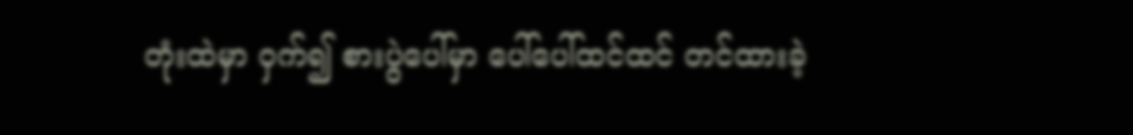တုံးထဲမှာ ဝှက်၍ စားပွဲပေါ်မှာ ပေါ်ပေါ်ထင်ထင် တင်ထားခဲ့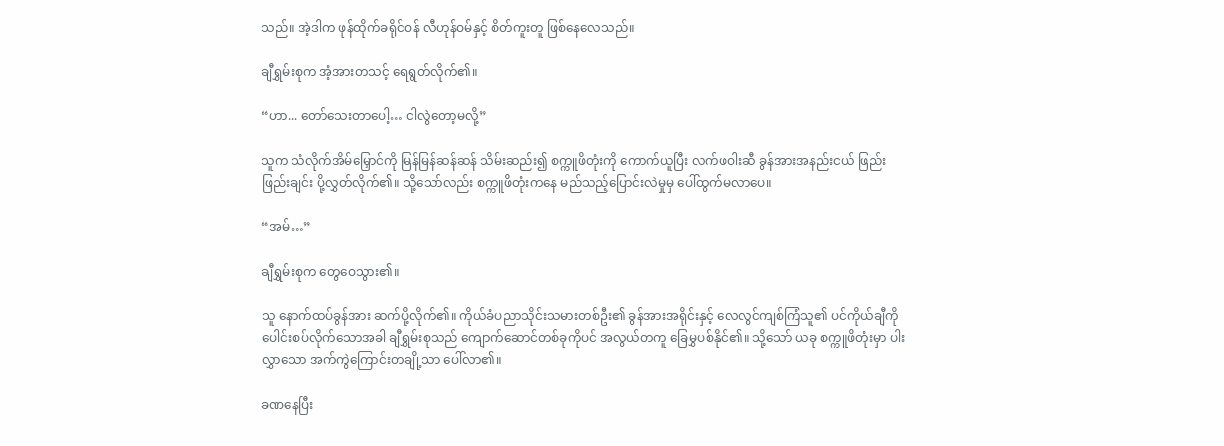သည်။ အဲ့ဒါက ဖုန်ထိုက်ခရိုင်ဝန် လီဟုန်ဝမ်နှင့် စိတ်ကူးတူ ဖြစ်နေလေသည်။

ချီရွှမ်းစုက အံ့အားတသင့် ရေရွတ်လိုက်၏။

“ဟာ... တော်သေးတာပေါ့… ငါလွဲတော့မလို့”

သူက သံလိုက်အိမ်မြှောင်ကို မြန်မြန်ဆန်ဆန် သိမ်းဆည်း၍ စက္ကူဖိတုံးကို ကောက်ယူပြီး လက်ဖဝါးဆီ ခွန်အားအနည်းငယ် ဖြည်းဖြည်းချင်း ပို့လွှတ်လိုက်၏။ သို့သော်လည်း စက္ကူဖိတုံးကနေ မည်သည့်ပြောင်းလဲမှုမှ ပေါ်ထွက်မလာပေ။

“အမ်…”

ချီရွှမ်းစုက တွေဝေသွား၏။

သူ နောက်ထပ်ခွန်အား ဆက်ပို့လိုက်၏။ ကိုယ်ခံပညာသိုင်းသမားတစ်ဦး၏ ခွန်အားအရိုင်းနှင့် လေလွင်ကျစ်ကြံသူ၏ ပင်ကိုယ်ချီကို ပေါင်းစပ်လိုက်သောအခါ ချီရွှမ်းစုသည် ကျောက်ဆောင်တစ်ခုကိုပင် အလွယ်တကူ ခြေမွှပစ်နိုင်၏။ သို့သော် ယခု စက္ကူဖိတုံးမှာ ပါးလွှာသော အက်ကွဲကြောင်းတချို့သာ ပေါ်လာ၏။

ခဏနေပြီး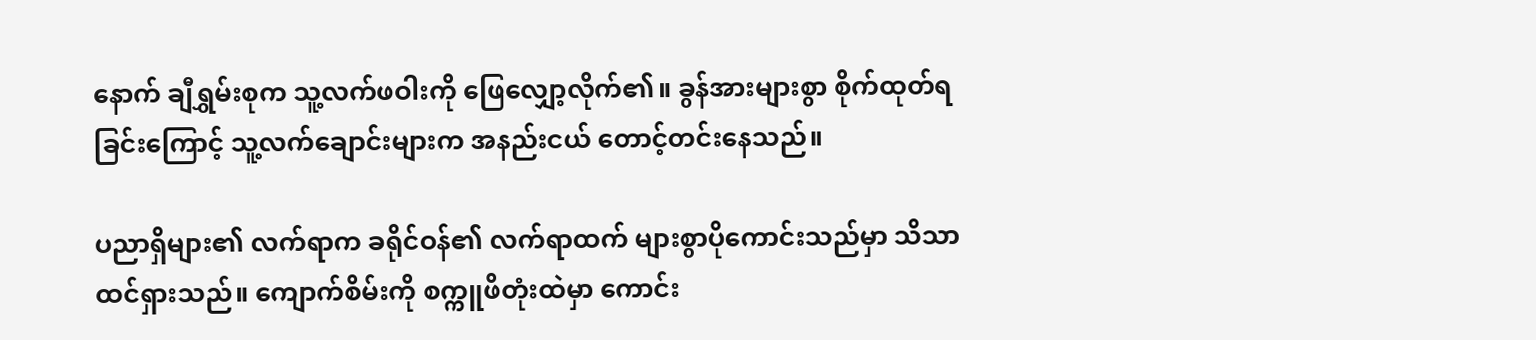နောက် ချီရွှမ်းစုက သူ့လက်ဖဝါးကို ဖြေလျှော့လိုက်၏။ ခွန်အားများစွာ စိုက်ထုတ်ရခြင်းကြောင့် သူ့လက်ချောင်းများက အနည်းငယ် တောင့်တင်းနေသည်။

ပညာရှိများ၏ လက်ရာက ခရိုင်ဝန်၏ လက်ရာထက် များစွာပိုကောင်းသည်မှာ သိသာထင်ရှားသည်။ ကျောက်စိမ်းကို စက္ကူဖိတုံးထဲမှာ ကောင်း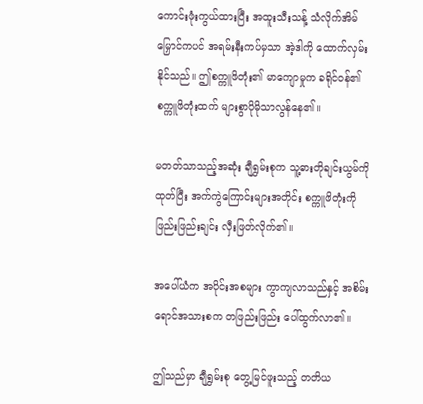ကောင်းဖုံးကွယ်ထားပြီး အထူးသီးသန့် သံလိုက်အိမ်မြှောင်ကပင် အရမ်းနီးကပ်မှသာ အဲ့ဒါကို ထောက်လှမ်းနိုင်သည်။ ဤစက္ကူဖိတုံး၏ မာကျောမှုက ခရိုင်ဝန်၏ စက္ကူဖိတုံးထက် များစွာပိုမိုသာလွန်နေ၏။

မတတ်သာသည့်အဆုံး ချီရွှမ်းစုက သူ့ဓားတိုချင်းယွမ်ကို ထုတ်ပြီး အက်ကွဲကြောင်းများအတိုင်း စက္ကူဖိတုံးကို ဖြည်းဖြည်းချင်း လှီးဖြတ်လိုက်၏။

အပေါ်ယံက အပိုင်းအစများ ကွာကျလာသည်နှင့် အစိမ်းရောင်အသားစက တဖြည်းဖြည်း ပေါ်ထွက်လာ၏။

ဤသည်မှာ ချီရွှမ်းစု တွေ့မြင်ဖူးသည့် တတိယ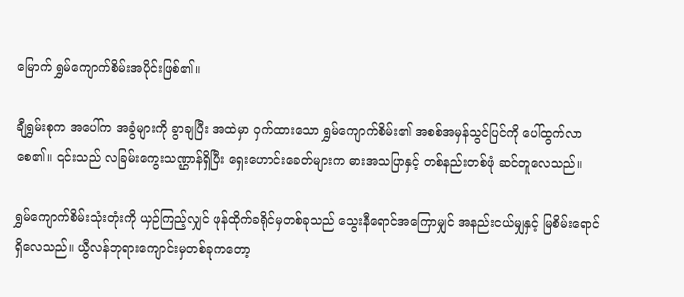မြောက် ရွှမ်ကျောက်စိမ်းအပိုင်းဖြစ်၏။

ချီရွှမ်းစုက အပေါ်က အခွံများကို ခွာချပြီး အထဲမှာ ဝှက်ထားသော ရွှမ်ကျောက်စိမ်း၏ အစစ်အမှန်သွင်ပြင်ကို ပေါ်ထွက်လာစေ၏။ ၎င်းသည် လခြမ်းကွေးသဏ္ဌာန်ရှိပြီး ရှေးဟောင်းခေတ်များက ဓားအသပြာနှင့် တစ်နည်းတစ်ဖုံ ဆင်တူလေသည်။

ရွှမ်ကျောက်စိမ်းသုံးတုံးကို ယှဉ်ကြည့်လျှင် ဖုန်ထိုက်ခရိုင်မှတစ်ခုသည် သွေးနီရောင်အကြောမျှင် အနည်းငယ်မျှနှင့် မြစိမ်းရောင် ရှိလေသည်။ ယွီလန်ဘုရားကျောင်းမှတစ်ခုကတော့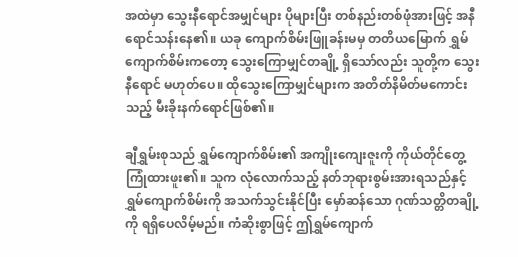အထဲမှာ သွေးနီရောင်အမျှင်များ ပိုများပြီး တစ်နည်းတစ်ဖုံအားဖြင့် အနီရောင်သန်းနေ၏။ ယခု ကျောက်စိမ်းဖြူခန်းမမှ တတိယမြောက် ရွှမ်ကျောက်စိမ်းကတော့ သွေးကြောမျှင်တချို့ ရှိသော်လည်း သူတို့က သွေးနီရောင် မဟုတ်ပေ။ ထိုသွေးကြောမျှင်များက အတိတ်နိမိတ်မကောင်းသည့် မီးခိုးနက်ရောင်ဖြစ်၏။

ချီရွှမ်းစုသည် ရွှမ်ကျောက်စိမ်း၏ အကျိုးကျေးဇူးကို ကိုယ်တိုင်တွေ့ကြုံထားဖူး၏။ သူက လုံလောက်သည့် နတ်ဘုရားစွမ်းအားရသည်နှင့် ရွှမ်ကျောက်စိမ်းကို အသက်သွင်းနိုင်ပြီး မှော်ဆန်သော ဂုဏ်သတ္တိတချို့ကို ရရှိပေလိမ့်မည်။ ကံဆိုးစွာဖြင့် ဤရွှမ်ကျောက်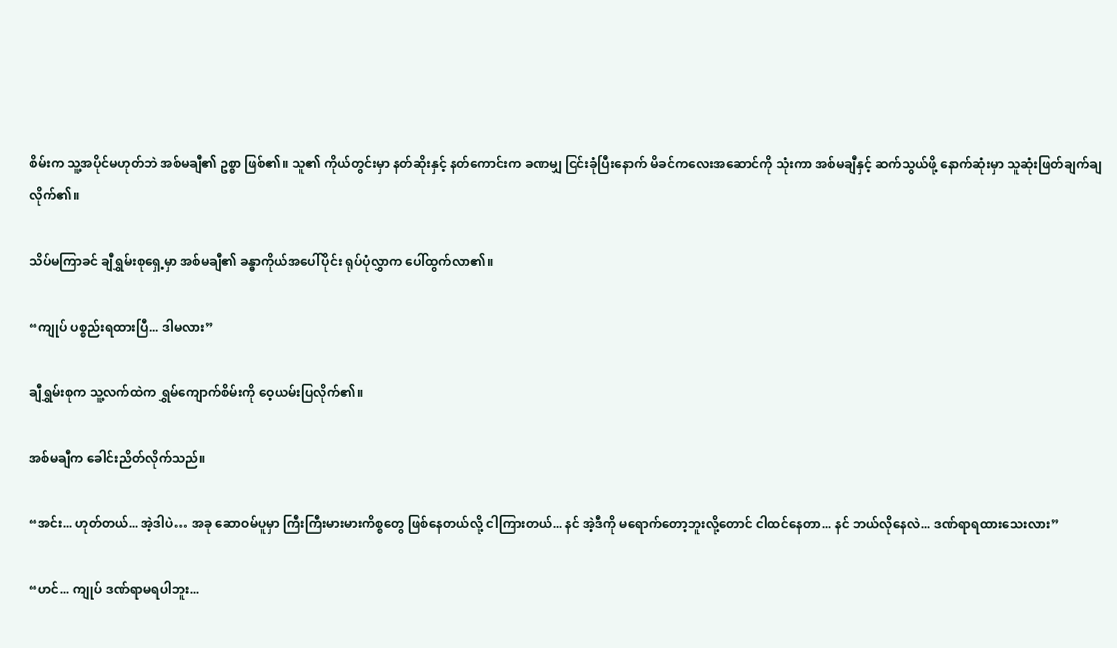စိမ်းက သူ့အပိုင်မဟုတ်ဘဲ အစ်မချီ၏ ဥစ္စာ ဖြစ်၏။ သူ၏ ကိုယ်တွင်းမှာ နတ်ဆိုးနှင့် နတ်ကောင်းက ခဏမျှ ငြင်းခုံပြီးနောက် မိခင်ကလေးအဆောင်ကို သုံးကာ အစ်မချီနှင့် ဆက်သွယ်ဖို့ နောက်ဆုံးမှာ သူဆုံးဖြတ်ချက်ချလိုက်၏။

သိပ်မကြာခင် ချီရွှမ်းစုရှေ့မှာ အစ်မချီ၏ ခန္ဓာကိုယ်အပေါ်ပိုင်း ရုပ်ပုံလွှာက ပေါ်ထွက်လာ၏။

“ကျုပ် ပစ္စည်းရထားပြီ... ဒါမလား”

ချီရွှမ်းစုက သူ့လက်ထဲက ရွှမ်ကျောက်စိမ်းကို ဝေ့ယမ်းပြလိုက်၏။

အစ်မချီက ခေါင်းညိတ်လိုက်သည်။

“အင်း... ဟုတ်တယ်... အဲ့ဒါပဲ… အခု ဆောဝမ်ပူမှာ ကြီးကြီးမားမားကိစ္စတွေ ဖြစ်နေတယ်လို့ ငါကြားတယ်... နင် အဲ့ဒီကို မရောက်တော့ဘူးလို့တောင် ငါထင်နေတာ... နင် ဘယ်လိုနေလဲ... ဒဏ်ရာရထားသေးလား”

“ဟင်... ကျုပ် ဒဏ်ရာမရပါဘူး...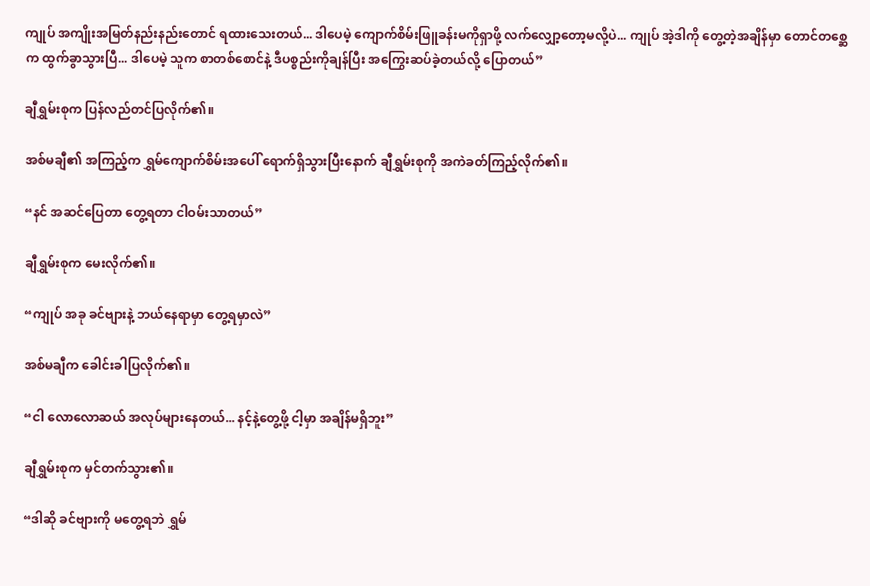ကျုပ် အကျိုးအမြတ်နည်းနည်းတောင် ရထားသေးတယ်... ဒါပေမဲ့ ကျောက်စိမ်းဖြူခန်းမကိုရှာဖို့ လက်လျှော့တော့မလို့ပဲ... ကျုပ် အဲ့ဒါကို တွေ့တဲ့အချိန်မှာ တောင်တစ္ဆေက ထွက်ခွာသွားပြီ... ဒါပေမဲ့ သူက စာတစ်စောင်နဲ့ ဒီပစ္စည်းကိုချန်ပြီး အကြွေးဆပ်ခဲ့တယ်လို့ ပြောတယ်”

ချီရွှမ်းစုက ပြန်လည်တင်ပြလိုက်၏။

အစ်မချီ၏ အကြည့်က ရွှမ်ကျောက်စိမ်းအပေါ် ရောက်ရှိသွားပြီးနောက် ချီရွှမ်းစုကို အကဲခတ်ကြည့်လိုက်၏။

“နင် အဆင်ပြေတာ တွေ့ရတာ ငါဝမ်းသာတယ်”

ချီရွှမ်းစုက မေးလိုက်၏။

“ကျုပ် အခု ခင်ဗျားနဲ့ ဘယ်နေရာမှာ တွေ့ရမှာလဲ”

အစ်မချီက ခေါင်းခါပြလိုက်၏။

“ငါ လောလောဆယ် အလုပ်များနေတယ်... နင့်နဲ့တွေ့ဖို့ ငါ့မှာ အချိန်မရှိဘူး”

ချီရွှမ်းစုက မှင်တက်သွား၏။

“ဒါဆို ခင်ဗျားကို မတွေ့ရဘဲ ရွှမ်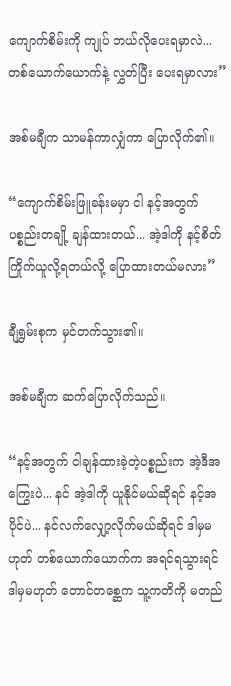ကျောက်စိမ်းကို ကျုပ် ဘယ်လိုပေးရမှာလဲ... တစ်ယောက်ယောက်နဲ့ လွှတ်ပြီး ပေးရမှာလား”

အစ်မချီက သာမန်ကာလျှံကာ ပြောလိုက်၏။

“ကျောက်စိမ်းဖြူခန်းမမှာ ငါ နင့်အတွက် ပစ္စည်းတချို့ ချန်ထားတယ်... အဲ့ဒါကို နင့်စိတ်ကြိုက်ယူလို့ရတယ်လို့ ပြောထားတယ်မလား”

ချီရွှမ်းစုက မှင်တက်သွား၏။

အစ်မချီက ဆက်ပြောလိုက်သည်။

“နင့်အတွက် ငါချန်ထားခဲ့တဲ့ပစ္စည်းက အဲ့ဒီအကြွေးပဲ... နင် အဲ့ဒါကို ယူနိုင်မယ်ဆိုရင် နင့်အပိုင်ပဲ... နင်လက်လျှော့လိုက်မယ်ဆိုရင် ဒါမှမဟုတ် တစ်ယောက်ယောက်က အရင်ရသွားရင် ဒါမှမဟုတ် တောင်တစ္ဆေက သူ့ကတိကို မတည်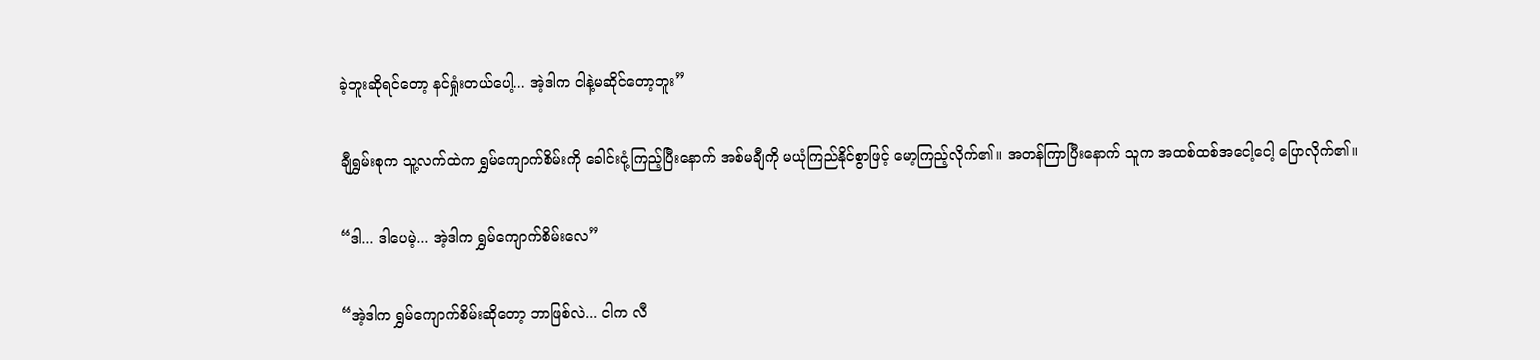ခဲ့ဘူးဆိုရင်တော့ နင်ရှုံးတယ်ပေါ့... အဲ့ဒါက ငါနဲ့မဆိုင်တော့ဘူး”

ချီရွှမ်းစုက သူ့လက်ထဲက ရွှမ်ကျောက်စိမ်းကို ခေါင်းငုံ့ကြည့်ပြီးနောက် အစ်မချီကို မယုံကြည်နိုင်စွာဖြင့် မော့ကြည့်လိုက်၏။ အတန်ကြာပြီးနောက် သူက အထစ်ထစ်အငေါ့ငေါ့ ပြောလိုက်၏။

“ဒါ... ဒါပေမဲ့... အဲ့ဒါက ရွှမ်ကျောက်စိမ်းလေ”

“အဲ့ဒါက ရွှမ်ကျောက်စိမ်းဆိုတော့ ဘာဖြစ်လဲ... ငါက လီ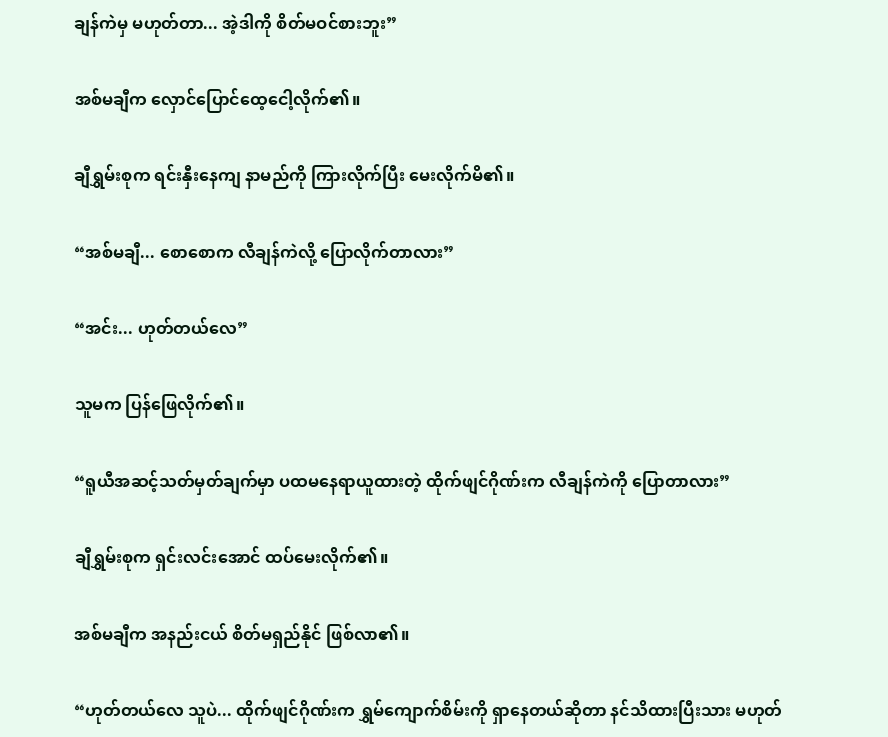ချန်ကဲမှ မဟုတ်တာ... အဲ့ဒါကို စိတ်မဝင်စားဘူး”

အစ်မချီက လှောင်ပြောင်ထေ့ငေါ့လိုက်၏။

ချီရွှမ်းစုက ရင်းနှီးနေကျ နာမည်ကို ကြားလိုက်ပြီး မေးလိုက်မိ၏။

“အစ်မချီ... စောစောက လီချန်ကဲလို့ ပြောလိုက်တာလား”

“အင်း... ဟုတ်တယ်လေ”

သူမက ပြန်ဖြေလိုက်၏။

“ရူယီအဆင့်သတ်မှတ်ချက်မှာ ပထမနေရာယူထားတဲ့ ထိုက်ဖျင်ဂိုဏ်းက လီချန်ကဲကို ပြောတာလား”

ချီရွှမ်းစုက ရှင်းလင်းအောင် ထပ်မေးလိုက်၏။

အစ်မချီက အနည်းငယ် စိတ်မရှည်နိုင် ဖြစ်လာ၏။

“ဟုတ်တယ်လေ သူပဲ... ထိုက်ဖျင်ဂိုဏ်းက ရွှမ်ကျောက်စိမ်းကို ရှာနေတယ်ဆိုတာ နင်သိထားပြီးသား မဟုတ်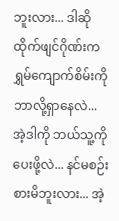ဘူးလား... ဒါဆို ထိုက်ဖျင်ဂိုဏ်းက ရွှမ်ကျောက်စိမ်းကို ဘာလို့ရှာနေလဲ... အဲ့ဒါကို ဘယ်သူ့ကို ပေးဖို့လဲ... နင်မစဉ်းစားမိဘူးလား... အဲ့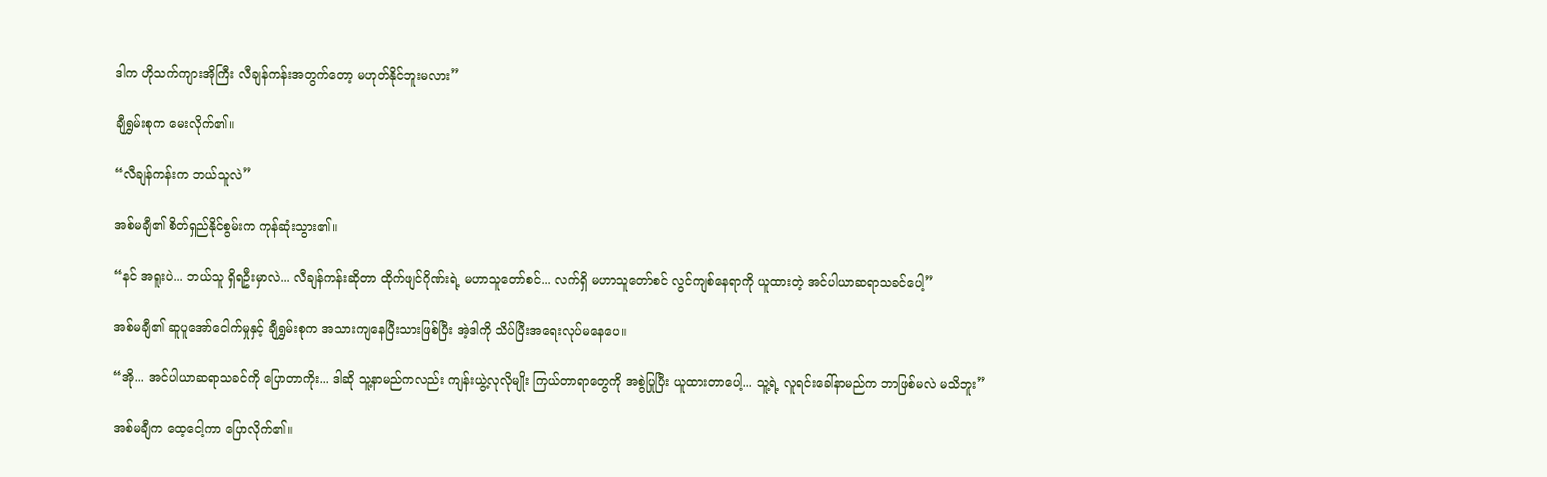ဒါက ဟိုသက်ကျားအိုကြီး လီချန်ကန်းအတွက်တော့ မဟုတ်နိုင်ဘူးမလား”

ချီရွှမ်းစုက မေးလိုက်၏။

“လီချန်ကန်းက ဘယ်သူလဲ”

အစ်မချီ၏ စိတ်ရှည်နိုင်စွမ်းက ကုန်ဆုံးသွား၏။

“နင် အရူးပဲ... ဘယ်သူ ရှိရဦးမှာလဲ... လီချန်ကန်းဆိုတာ ထိုက်ဖျင်ဂိုဏ်းရဲ့ မဟာသူတော်စင်... လက်ရှိ မဟာသူတော်စင် လွင်ကျစ်နေရာကို ယူထားတဲ့ အင်ပါယာဆရာသခင်ပေါ့”

အစ်မချီ၏ ဆူပူအော်ငေါက်မှုနှင့် ချီရွှမ်းစုက အသားကျနေပြီးသားဖြစ်ပြီး အဲ့ဒါကို သိပ်ပြီးအရေးလုပ်မနေပေ။

“အို... အင်ပါယာဆရာသခင်ကို ပြောတာကိုး... ဒါဆို သူ့နာမည်ကလည်း ကျန်းယွဲ့လုလိုမျိုး ကြယ်တာရာတွေကို အစွဲပြုပြီး ယူထားတာပေါ့... သူ့ရဲ့ လူရင်းခေါ်နာမည်က ဘာဖြစ်မလဲ မသိဘူး”

အစ်မချီက ထေ့ငေါ့ကာ ပြောလိုက်၏။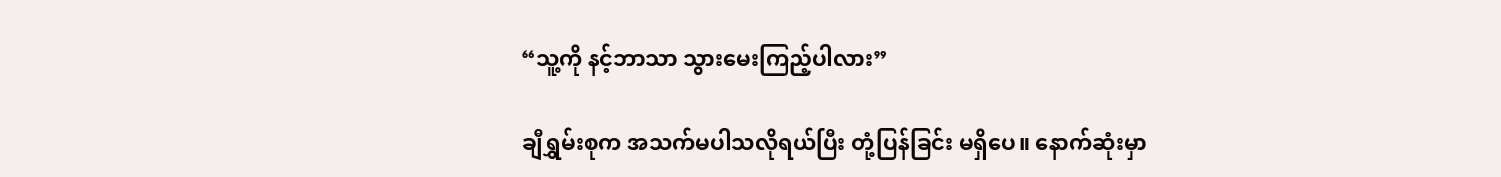“သူ့ကို နင့်ဘာသာ သွားမေးကြည့်ပါလား”

ချီရွှမ်းစုက အသက်မပါသလိုရယ်ပြီး တုံ့ပြန်ခြင်း မရှိပေ။ နောက်ဆုံးမှာ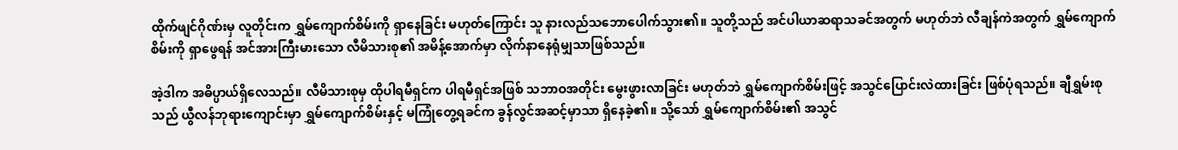ထိုက်ဖျင်ဂိုဏ်းမှ လူတိုင်းက ရွှမ်ကျောက်စိမ်းကို ရှာနေခြင်း မဟုတ်ကြောင်း သူ နားလည်သဘောပေါက်သွား၏။ သူတို့သည် အင်ပါယာဆရာသခင်အတွက် မဟုတ်ဘဲ လီချန်ကဲအတွက် ရွှမ်ကျောက်စိမ်းကို ရှာဖွေရန် အင်အားကြီးမားသော လီမိသားစု၏ အမိန့်အောက်မှာ လိုက်နာနေရုံမျှသာဖြစ်သည်။

အဲ့ဒါက အဓိပ္ပာယ်ရှိလေသည်။ လီမိသားစုမှ ထိုပါရမီရှင်က ပါရမီရှင်အဖြစ် သဘာဝအတိုင်း မွေးဖွားလာခြင်း မဟုတ်ဘဲ ရွှမ်ကျောက်စိမ်းဖြင့် အသွင်ပြောင်းလဲထားခြင်း ဖြစ်ပုံရသည်။ ချီရွှမ်းစုသည် ယွီလန်ဘုရားကျောင်းမှာ ရွှမ်ကျောက်စိမ်းနှင့် မကြုံတွေ့ရခင်က ခွန်လွင်အဆင့်မှာသာ ရှိနေခဲ့၏။ သို့သော် ရွှမ်ကျောက်စိမ်း၏ အသွင်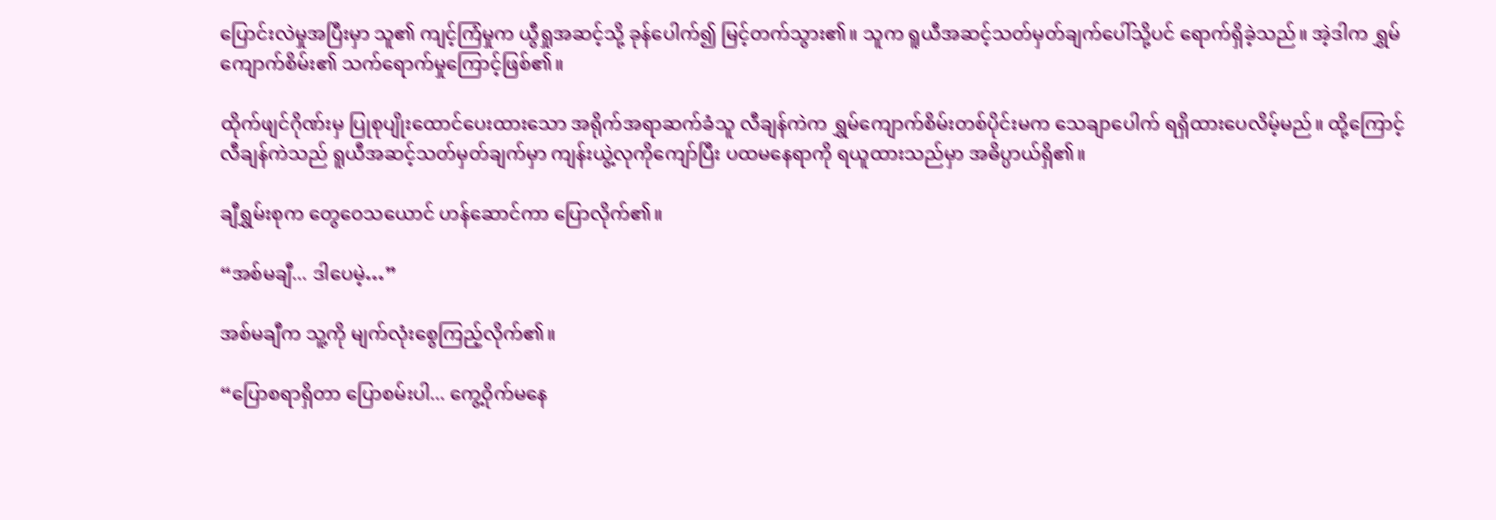ပြောင်းလဲမှုအပြီးမှာ သူ၏ ကျင့်ကြံမှုက ယွီရှုအဆင့်သို့ ခုန်ပေါက်၍ မြင့်တက်သွား၏။ သူက ရူယီအဆင့်သတ်မှတ်ချက်ပေါ်သို့ပင် ရောက်ရှိခဲ့သည်။ အဲ့ဒါက ရွှမ်ကျောက်စိမ်း၏ သက်ရောက်မှုကြောင့်ဖြစ်၏။

ထိုက်ဖျင်ဂိုဏ်းမှ ပြုစုပျိုးထောင်ပေးထားသော အရိုက်အရာဆက်ခံသူ လီချန်ကဲက ရွှမ်ကျောက်စိမ်းတစ်ပိုင်းမက သေချာပေါက် ရရှိထားပေလိမ့်မည်။ ထို့ကြောင့် လီချန်ကဲသည် ရူယီအဆင့်သတ်မှတ်ချက်မှာ ကျန်းယွဲ့လုကိုကျော်ပြီး ပထမနေရာကို ရယူထားသည်မှာ အဓိပ္ပာယ်ရှိ၏။

ချီရွှမ်းစုက တွေဝေသယောင် ဟန်ဆောင်ကာ ပြောလိုက်၏။

“အစ်မချီ... ဒါပေမဲ့…”

အစ်မချီက သူ့ကို မျက်လုံးစွေကြည့်လိုက်၏။

“ပြောစရာရှိတာ ပြောစမ်းပါ... ကွေ့ဝိုက်မနေ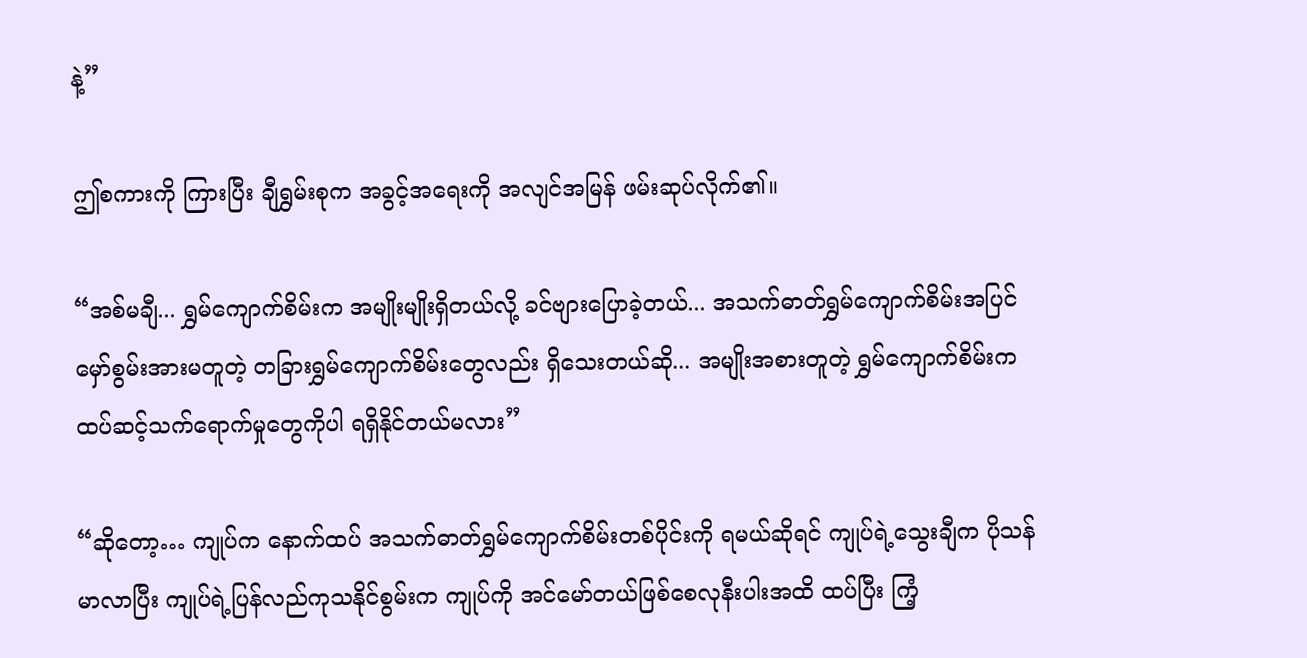နဲ့”

ဤစကားကို ကြားပြီး ချီရွှမ်းစုက အခွင့်အရေးကို အလျင်အမြန် ဖမ်းဆုပ်လိုက်၏။

“အစ်မချီ... ရွှမ်ကျောက်စိမ်းက အမျိုးမျိုးရှိတယ်လို့ ခင်ဗျားပြောခဲ့တယ်... အသက်ဓာတ်ရွှမ်ကျောက်စိမ်းအပြင် မှော်စွမ်းအားမတူတဲ့ တခြားရွှမ်ကျောက်စိမ်းတွေလည်း ရှိသေးတယ်ဆို... အမျိုးအစားတူတဲ့ ရွှမ်ကျောက်စိမ်းက ထပ်ဆင့်သက်ရောက်မှုတွေကိုပါ ရရှိနိုင်တယ်မလား”

“ဆိုတော့… ကျုပ်က နောက်ထပ် အသက်ဓာတ်ရွှမ်ကျောက်စိမ်းတစ်ပိုင်းကို ရမယ်ဆိုရင် ကျုပ်ရဲ့သွေးချီက ပိုသန်မာလာပြီး ကျုပ်ရဲ့ပြန်လည်ကုသနိုင်စွမ်းက ကျုပ်ကို အင်မော်တယ်ဖြစ်စေလုနီးပါးအထိ ထပ်ပြီး ကြံ့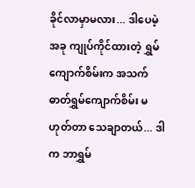ခိုင်လာမှာမလား... ဒါပေမဲ့ အခု ကျုပ်ကိုင်ထားတဲ့ ရွှမ်ကျောက်စိမ်းက အသက်ဓာတ်ရွှမ်ကျောက်စိမ်း မဟုတ်တာ သေချာတယ်... ဒါက ဘာရွှမ်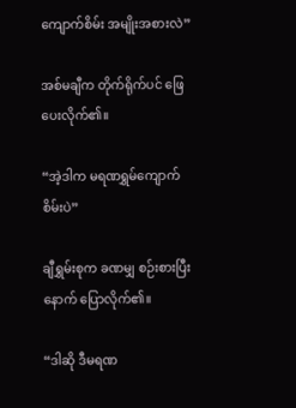ကျောက်စိမ်း အမျိုးအစားလဲ”

အစ်မချီက တိုက်ရိုက်ပင် ဖြေပေးလိုက်၏။

“အဲ့ဒါက မရဏရွှမ်ကျောက်စိမ်းပဲ”

ချီရွှမ်းစုက ခဏမျှ စဉ်းစားပြီးနောက် ပြောလိုက်၏။

“ဒါဆို ဒီမရဏ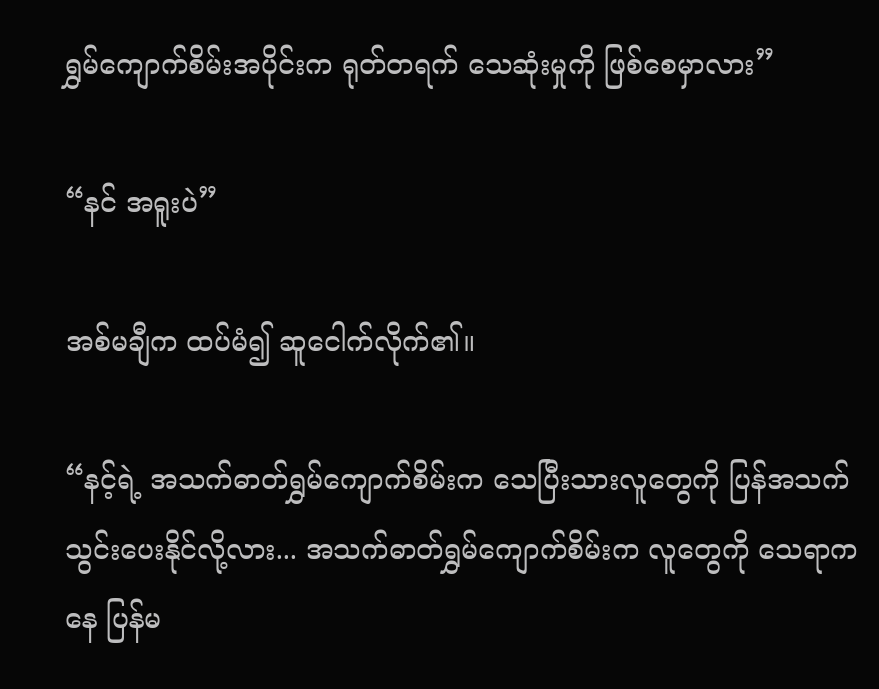ရွှမ်ကျောက်စိမ်းအပိုင်းက ရုတ်တရက် သေဆုံးမှုကို ဖြစ်စေမှာလား”

“နင် အရူးပဲ”

အစ်မချီက ထပ်မံ၍ ဆူငေါက်လိုက်၏။

“နင့်ရဲ့ အသက်ဓာတ်ရွှမ်ကျောက်စိမ်းက သေပြီးသားလူတွေကို ပြန်အသက်သွင်းပေးနိုင်လို့လား... အသက်ဓာတ်ရွှမ်ကျောက်စိမ်းက လူတွေကို သေရာကနေ ပြန်မ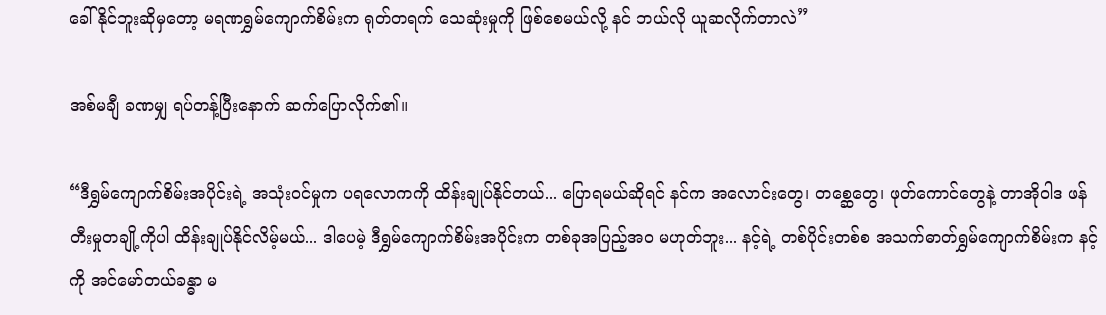ခေါ်နိုင်ဘူးဆိုမှတော့ မရဏရွှမ်ကျောက်စိမ်းက ရုတ်တရက် သေဆုံးမှုကို ဖြစ်စေမယ်လို့ နင် ဘယ်လို ယူဆလိုက်တာလဲ”

အစ်မချီ ခဏမျှ ရပ်တန့်ပြီးနောက် ဆက်ပြောလိုက်၏။

“ဒီရွှမ်ကျောက်စိမ်းအပိုင်းရဲ့ အသုံးဝင်မှုက ပရလောကကို ထိန်းချုပ်နိုင်တယ်... ပြောရမယ်ဆိုရင် နင်က အလောင်းတွေ၊ တစ္ဆေတွေ၊ ဖုတ်ကောင်တွေနဲ့ တာအိုဝါဒ ဖန်တီးမှုတချို့ကိုပါ ထိန်းချုပ်နိုင်လိမ့်မယ်... ဒါပေမဲ့ ဒီရွှမ်ကျောက်စိမ်းအပိုင်းက တစ်ခုအပြည့်အဝ မဟုတ်ဘူး... နင့်ရဲ့ တစ်ပိုင်းတစ်စ အသက်ဓာတ်ရွှမ်ကျောက်စိမ်းက နင့်ကို အင်မော်တယ်ခန္ဓာ မ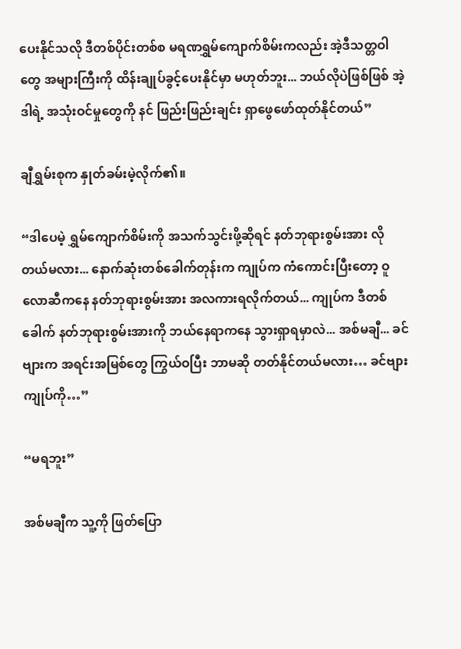ပေးနိုင်သလို ဒီတစ်ပိုင်းတစ်စ မရဏရွှမ်ကျောက်စိမ်းကလည်း အဲ့ဒီသတ္တဝါတွေ အများကြီးကို ထိန်းချုပ်ခွင့်ပေးနိုင်မှာ မဟုတ်ဘူး... ဘယ်လိုပဲဖြစ်ဖြစ် အဲ့ဒါရဲ့ အသုံးဝင်မှုတွေကို နင် ဖြည်းဖြည်းချင်း ရှာဖွေဖော်ထုတ်နိုင်တယ်”

ချီရွှမ်းစုက နှုတ်ခမ်းမဲ့လိုက်၏။

“ဒါပေမဲ့ ရွှမ်ကျောက်စိမ်းကို အသက်သွင်းဖို့ဆိုရင် နတ်ဘုရားစွမ်းအား လိုတယ်မလား... နောက်ဆုံးတစ်ခေါက်တုန်းက ကျုပ်က ကံကောင်းပြီးတော့ ဝူလောဆီကနေ နတ်ဘုရားစွမ်းအား အလကားရလိုက်တယ်... ကျုပ်က ဒီတစ်ခေါက် နတ်ဘုရားစွမ်းအားကို ဘယ်နေရာကနေ သွားရှာရမှာလဲ... အစ်မချီ... ခင်ဗျားက အရင်းအမြစ်တွေ ကြွယ်ဝပြီး ဘာမဆို တတ်နိုင်တယ်မလား… ခင်ဗျား ကျုပ်ကို…”

“မရဘူး”

အစ်မချီက သူ့ကို ဖြတ်ပြော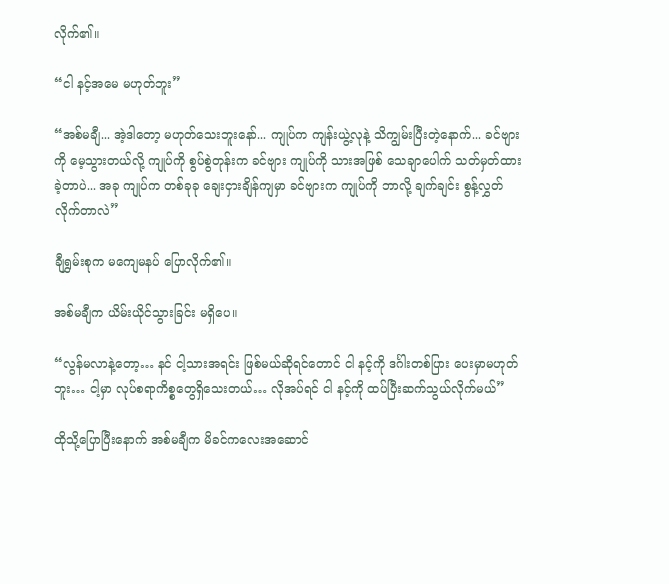လိုက်၏။

“ငါ နင့်အမေ မဟုတ်ဘူး”

“အစ်မချီ... အဲ့ဒါတော့ မဟုတ်သေးဘူးနော်... ကျုပ်က ကျန်းယွဲ့လုနဲ့ သိကျွမ်းပြီးတဲ့နောက်... ခင်ဗျားကို မေ့သွားတယ်လို့ ကျုပ်ကို စွပ်စွဲတုန်းက ခင်ဗျား ကျုပ်ကို သားအဖြစ် သေချာပေါက် သတ်မှတ်ထားခဲ့တာပဲ... အခု ကျုပ်က တစ်ခုခု ချေးငှားချိန်ကျမှာ ခင်ဗျားက ကျုပ်ကို ဘာလို့ ချက်ချင်း စွန့်လွှတ်လိုက်တာလဲ”

ချီရွှမ်းစုက မကျေမနပ် ပြောလိုက်၏။

အစ်မချီက ယိမ်းယိုင်သွားခြင်း မရှိပေ။

“လွန်မလာနဲ့တော့… နင် ငါ့သားအရင်း ဖြစ်မယ်ဆိုရင်တောင် ငါ နင့်ကို ဒင်္ဂါးတစ်ပြား ပေးမှာမဟုတ်ဘူး… ငါ့မှာ လုပ်စရာကိစ္စတွေရှိသေးတယ်… လိုအပ်ရင် ငါ နင့်ကို ထပ်ပြီးဆက်သွယ်လိုက်မယ်”

ထိုသို့ပြောပြီးနောက် အစ်မချီက မိခင်ကလေးအဆောင်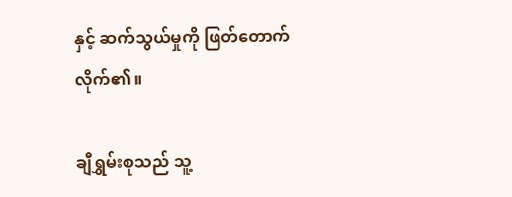နှင့် ဆက်သွယ်မှုကို ဖြတ်တောက်လိုက်၏။

ချီရွှမ်းစုသည် သူ့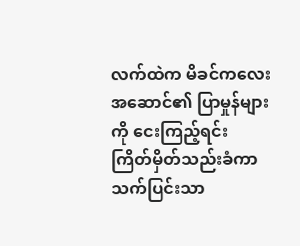လက်ထဲက မိခင်ကလေးအဆောင်၏ ပြာမှုန်များကို ငေးကြည့်ရင်း ကြိတ်မှိတ်သည်းခံကာ သက်ပြင်းသာ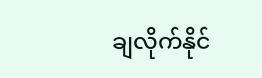ချလိုက်နိုင်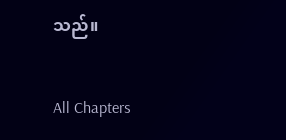သည်။

All Chapters